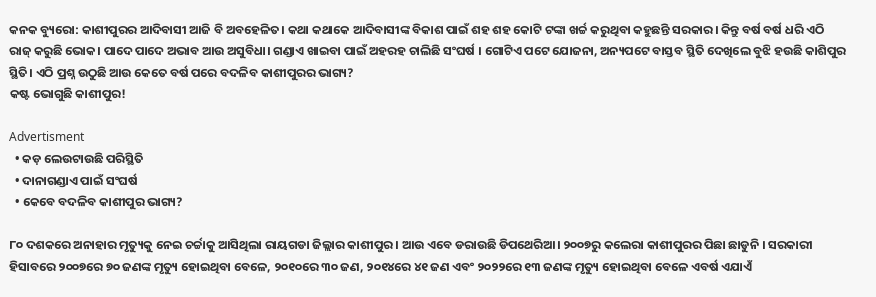କନକ ବ୍ୟୁରୋ: କାଶୀପୁରର ଆଦିବାସୀ ଆଜି ବି ଅବହେଳିତ। କଥା କଥାକେ ଆଦିବାସୀଙ୍କ ବିକାଶ ପାଇଁ ଶହ ଶହ କୋଟି ଟଙ୍କା ଖର୍ଚ୍ଚ କରୁଥିବା କହୁଛନ୍ତି ସରକାର। କିନ୍ତୁ ବର୍ଷ ବର୍ଷ ଧରି ଏଠି ରାଜ୍ କରୁଛି ଭୋକ। ପାଦେ ପାଦେ ଅଭାବ ଆଉ ଅସୁବିଧା। ଗଣ୍ଡାଏ ଖାଇବା ପାଇଁ ଅହରହ ଚାଲିଛି ସଂଘର୍ଷ । ଗୋଟିଏ ପଟେ ଯୋଜନା, ଅନ୍ୟପଟେ ବାସ୍ତବ ସ୍ଥିତି ଦେଖିଲେ ବୁଝି ହଉଛି କାଶିପୁର ସ୍ଥିତି। ଏଠି ପ୍ରଶ୍ନ ଉଠୁଛି ଆଉ କେତେ ବର୍ଷ ପରେ ବଦଳିବ କାଶୀପୁରର ଭାଗ୍ୟ?
କଷ୍ଟ ଭୋଗୁଛି କାଶୀପୁର!

Advertisment
  • କଡ଼ ଲେଉଟାଉଛି ପରିସ୍ଥିତି
  • ଦାନାଗଣ୍ଡାଏ ପାଇଁ ସଂଘର୍ଷ
  • କେବେ ବଦଳିବ କାଶୀପୁର ଭାଗ୍ୟ?

୮୦ ଦଶକରେ ଅନାହାର ମୃତ୍ୟୁକୁ ନେଇ ଚର୍ଚ୍ଚାକୁ ଆସିଥିଲା ରାୟଗଡା ଜିଲ୍ଲାର କାଶୀପୁର । ଆଉ ଏବେ ଡରାଉଛି ଡିପଥେରିଆ। ୨୦୦୭ରୁ କଲେରା କାଶୀପୁରର ପିଛା ଛାଡୁନି । ସରକାରୀ ହିସାବରେ ୨୦୦୭ରେ ୭୦ ଜଣଙ୍କ ମୃତ୍ୟୁ ହୋଇଥିବା ବେଳେ, ୨୦୧୦ରେ ୩୦ ଜଣ, ୨୦୧୪ରେ ୪୧ ଜଣ ଏବଂ ୨୦୨୨ରେ ୧୩ ଜଣଙ୍କ ମୃତ୍ୟୁ ହୋଇଥିବା ବେଳେ ଏବର୍ଷ ଏଯାଏଁ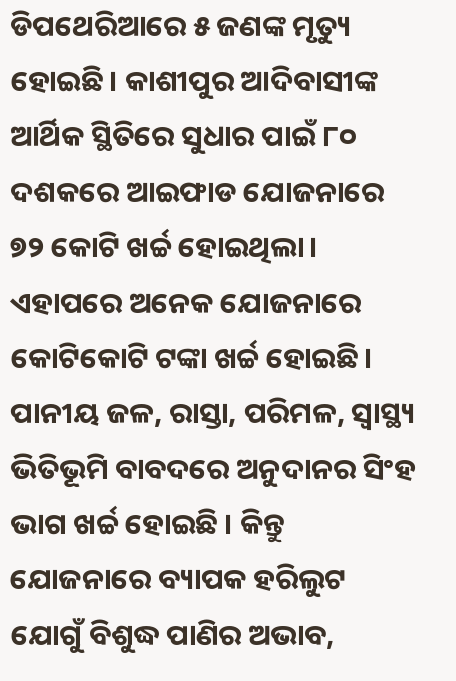ଡିପଥେରିଆରେ ୫ ଜଣଙ୍କ ମୃତ୍ୟୁ ହୋଇଛି। କାଶୀପୁର ଆଦିବାସୀଙ୍କ ଆର୍ଥିକ ସ୍ଥିତିରେ ସୁଧାର ପାଇଁ ୮୦ ଦଶକରେ ଆଇଫାଡ ଯୋଜନାରେ ୭୨ କୋଟି ଖର୍ଚ୍ଚ ହୋଇଥିଲା। ଏହାପରେ ଅନେକ ଯୋଜନାରେ କୋଟିକୋଟି ଟଙ୍କା ଖର୍ଚ୍ଚ ହୋଇଛି। ପାନୀୟ ଜଳ, ରାସ୍ତା, ପରିମଳ, ସ୍ୱାସ୍ଥ୍ୟ ଭିତିଭୂମି ବାବଦରେ ଅନୁଦାନର ସିଂହ ଭାଗ ଖର୍ଚ୍ଚ ହୋଇଛି । କିନ୍ତୁ ଯୋଜନାରେ ବ୍ୟାପକ ହରିଲୁଟ ଯୋଗୁଁ ବିଶୁଦ୍ଧ ପାଣିର ଅଭାବ,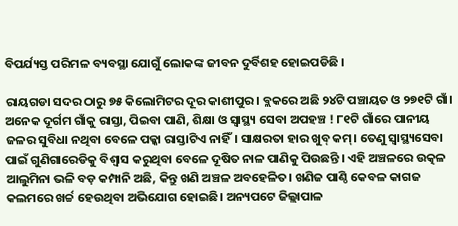ବିପର୍ଯ୍ୟସ୍ତ ପରିମଳ ବ୍ୟବସ୍ଥା ଯୋଗୁଁ ଲୋକଙ୍କ ଜୀବନ ଦୁର୍ବିଶହ ହୋଇପଡିଛି ।

ରାୟଗଡା ସଦର ଠାରୁ ୭୫ କିଲୋମିଟର ଦୂର କାଶୀପୁର। ବ୍ଲକରେ ଅଛି ୨୪ଟି ପଞ୍ଚାୟତ ଓ ୨୭୧ଟି ଗାଁ। ଅନେକ ଦୂର୍ଗମ ଗାଁକୁ ରାସ୍ତା, ପିଇବା ପାଣି, ଶିକ୍ଷା ଓ ସ୍ୱାସ୍ଥ୍ୟ ସେବା ଅପହଞ୍ଚ ! ୮୧ଟି ଗାଁରେ ପାନୀୟ ଜଳର ସୁବିଧା ନଥିବା ବେଳେ ପକ୍କା ରାସ୍ତାଟିଏ ନାହିଁ। ସାକ୍ଷରତା ହାର ଖୁବ୍ କମ୍। ତେଣୁ ସ୍ୱାସ୍ଥ୍ୟସେବା ପାଇଁ ଗୁଣିଗାରେଡିକୁ ବିଶ୍ୱାସ କରୁଥିବା ବେଳେ ଦୂଷିତ ନାଳ ପାଣିକୁ ପିଉଛନ୍ତି । ଏହି ଅଞ୍ଚଳରେ ଉତ୍କଳ ଆଲୁମିନା ଭଳି ବଡ଼ କମ୍ପାନି ଅଛି, କିନ୍ତୁ ଖଣି ଅଞ୍ଚଳ ଅବହେଳିତ। ଖଣିଜ ପାଣ୍ଠି କେବଳ କାଗଜ କଲମରେ ଖର୍ଚ୍ଚ ହେଉଥିବା ଅଭିଯୋଗ ହୋଇଛି। ଅନ୍ୟପଟେ ଜିଲ୍ଲାପାଳ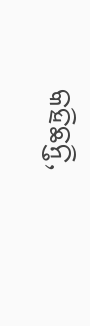କହିଛନ୍ତି,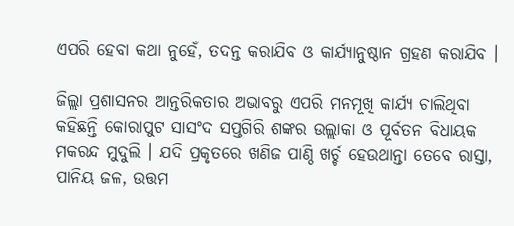ଏପରି ହେବା କଥା ନୁହେଁ, ତଦନ୍ତ କରାଯିବ ଓ କାର୍ଯ୍ୟାନୁଷ୍ଠାନ ଗ୍ରହଣ କରାଯିବ ।

ଜିଲ୍ଲା ପ୍ରଶାସନର ଆନ୍ତରିକତାର ଅଭାବରୁ ଏପରି ମନମୂଖି କାର୍ଯ୍ୟ ଚାଲିଥିବା କହିଛନ୍ତି କୋରାପୁଟ ସାସଂଦ ସପ୍ତଗିରି ଶଙ୍କର ଉଲ୍ଲାକା ଓ ପୂର୍ବତନ ବିଧାୟକ ମକରନ୍ଦ ମୁଦୁଲି । ଯଦି ପ୍ରକୃତରେ ଖଣିଜ ପାଣ୍ଠି ଖର୍ଚ୍ଚ ହେଉଥାନ୍ତା ତେବେ ରାସ୍ତା, ପାନିୟ ଜଳ, ଉତ୍ତମ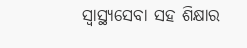ସ୍ୱାସ୍ଥ୍ୟସେବା ସହ ଶିକ୍ଷାର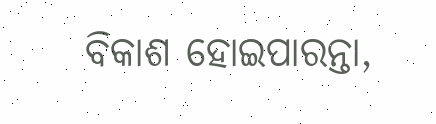ବିକାଶ ହୋଇପାରନ୍ତା,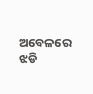ଅବେଳରେ ଝଡି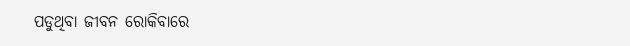ପଡୁଥିବା ଜୀବନ ରୋକିବାରେ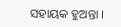ସହାୟକ ହୁଅନ୍ତା ।